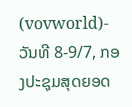(vovworld)- ວັນທີ 8-9/7, ກອງປະຊຸມສຸດຍອດ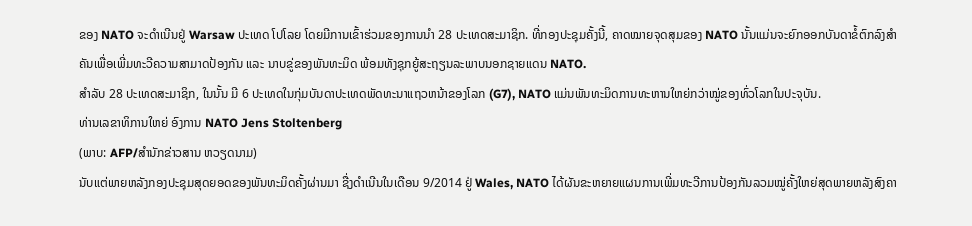ຂອງ NATO ຈະດຳເນີນຢູ່ Warsaw ປະເທດ ໂປໂລຍ ໂດຍມີການເຂົ້າຮ່ວມຂອງການນຳ 28 ປະເທດສະມາຊິກ. ທີ່ກອງປະຊຸມຄັ້ງນີ້, ຄາດໝາຍຈຸດສຸມຂອງ NATO ນັ້ນແມ່ນຈະຍົກອອກບັນດາຂໍ້ຕົກລົງສຳຄັນເພື່ອເພີ່ມທະວີຄວາມສາມາດປ້ອງກັນ ແລະ ນາບຂູ່ຂອງພັນທະມິດ ພ້ອມທັງຊຸກຍູ້ສະຖຽນລະພາບນອກຊາຍແດນ NATO.
ສຳລັບ 28 ປະເທດສະມາຊິກ, ໃນນັ້ນ ມີ 6 ປະເທດໃນກຸ່ມບັນດາປະເທດພັດທະນາແຖວຫນ້າຂອງໂລກ (G7), NATO ແມ່ນພັນທະມິດການທະຫານໃຫຍ່ກວ່າໝູ່ຂອງທົ່ວໂລກໃນປະຈຸບັນ.
ທ່ານເລຂາທິການໃຫຍ່ ອົງການ NATO Jens Stoltenberg
(ພາບ: AFP/ສຳນັກຂ່າວສານ ຫວຽດນາມ)
ນັບແຕ່ພາຍຫລັງກອງປະຊຸມສຸດຍອດຂອງພັນທະມິດຄັ້ງຜ່ານມາ ຊື່ງດຳເນີນໃນເດືອນ 9/2014 ຢູ່ Wales, NATO ໄດ້ຜັນຂະຫຍາຍແຜນການເພີ່ມທະວີການປ້ອງກັນລວມໝູ່ຄັ້ງໃຫຍ່ສຸດພາຍຫລັງສົງຄາ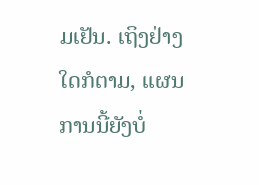ມເຢັນ. ເຖິງຢ່າງໃດກໍຕາມ, ແຜນການນີ້ຍັງບໍ່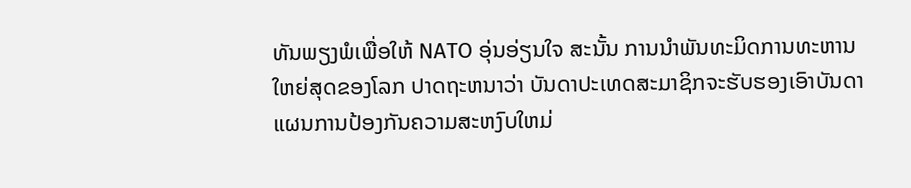ທັນພຽງພໍເພື່ອໃຫ້ NATO ອຸ່ນອ່ຽນໃຈ ສະນັ້ນ ການນຳພັນທະມິດການທະຫານໃຫຍ່ສຸດຂອງໂລກ ປາດຖະຫນາວ່າ ບັນດາປະເທດສະມາຊິກຈະຮັບຮອງເອົາບັນດາແຜນການປ້ອງກັນຄວາມສະຫງົບໃຫມ່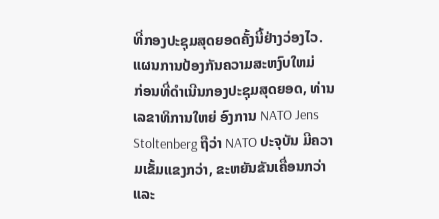ທີ່ກອງປະຊຸມສຸດຍອດຄັ້ງນີ້ຢ່າງວ່ອງໄວ.
ແຜນການປ້ອງກັນຄວາມສະຫງົບໃຫມ່
ກ່ອນທີ່ດຳເນີນກອງປະຊຸມສຸດຍອດ, ທ່ານເລຂາທິການໃຫຍ່ ອົງການ NATO Jens Stoltenberg ຖືວ່າ NATO ປະຈຸບັນ ມີຄວາມເຂັ້ມແຂງກວ່າ, ຂະຫຍັນຂັນເຄື່ອນກວ່າ ແລະ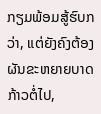ກຽມພ້ອມສູ້ຮົບກວ່າ, ແຕ່ຍັງຄົງຕ້ອງຜັນຂະຫຍາຍບາດກ້າວຕໍ່ໄປ,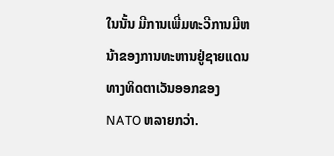ໃນນັ້ນ ມີການເພີ່ມທະວີການມີຫນ້າຂອງການທະຫານຢູ່ຊາຍແດນທາງທິດຕາເວັນອອກຂອງ NATO ຫລາຍກວ່າ.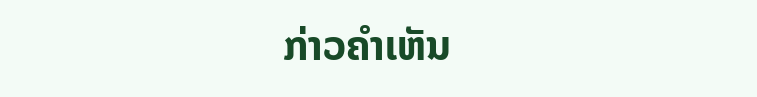ກ່າວຄຳເຫັນ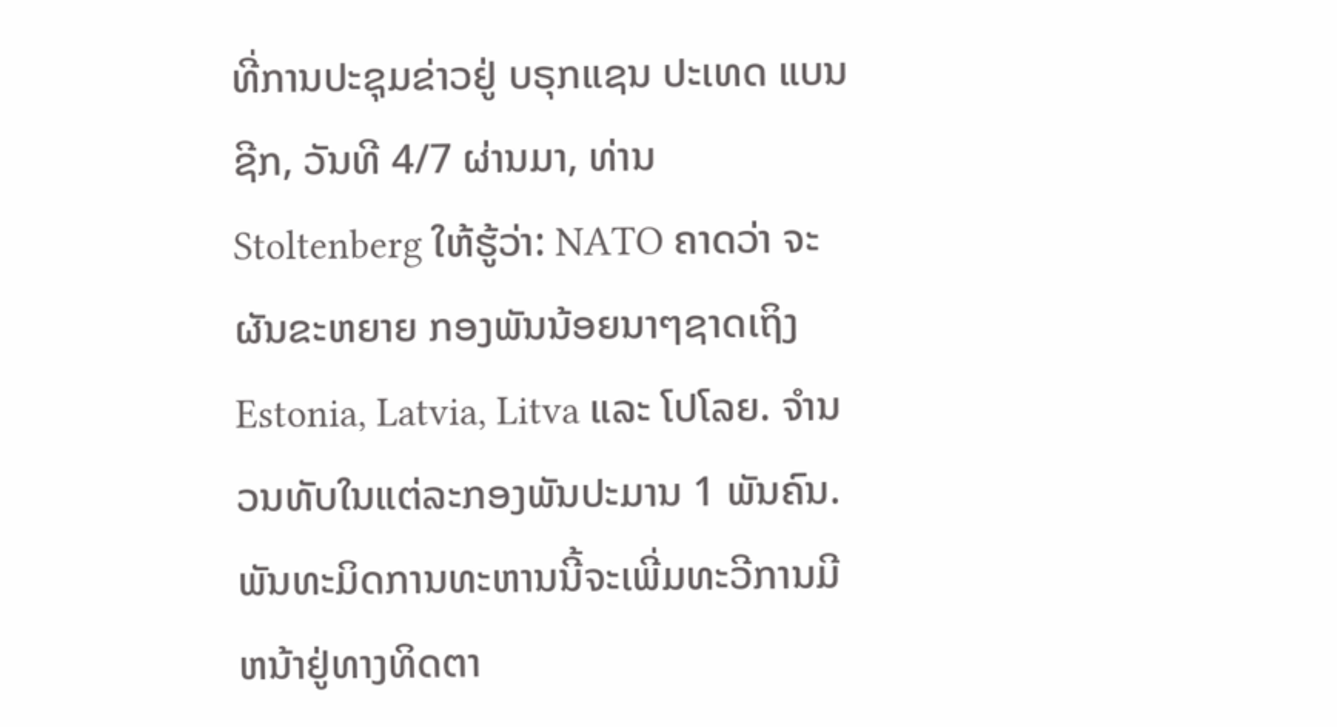ທີ່ການປະຊຸມຂ່າວຢູ່ ບຣຸກແຊນ ປະເທດ ແບນຊີກ, ວັນທີ 4/7 ຜ່ານມາ, ທ່ານ Stoltenberg ໃຫ້ຮູ້ວ່າ: NATO ຄາດວ່າ ຈະຜັນຂະຫຍາຍ ກອງພັນນ້ອຍນາໆຊາດເຖິງ Estonia, Latvia, Litva ແລະ ໂປໂລຍ. ຈຳນວນທັບໃນແຕ່ລະກອງພັນປະມານ 1 ພັນຄົນ. ພັນທະມິດການທະຫານນີ້ຈະເພີ່ມທະວີການມີຫນ້າຢູ່ທາງທິດຕາ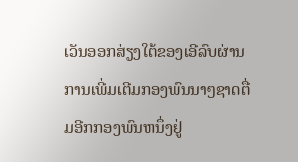ເວັນອອກສ່ຽງໃຕ້ຂອງເອີລົບຜ່ານການເພີ່ມເຕີມກອງພົນນາໆຊາດຕື່ມອີກກອງພົນຫນຶ່ງຢູ່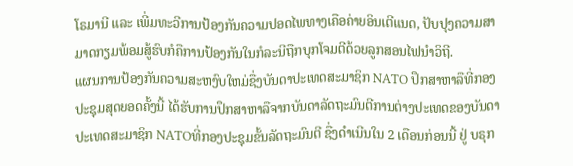ໂຣມານີ ແລະ ເພີ່ມທະວີການປ້ອງກັນຄວາມປອດໄພທາງເຄືອຄ່າຍອິນເຕີແນດ, ປັບປຸງຄວາມສາມາດກຽມພ້ອມສູ້ຮົບກໍຄືການປ້ອງກັນໃນກໍລະນີຖືກບຸກໂຈມຕີດ້ວຍລູກສອນໄຟນຳວິຖີ.
ແຜນການປ້ອງກັນຄວາມສະຫງົບໃຫມ່ຊື່ງບັນດາປະເທດສະມາຊິກ NATO ປຶກສາຫາລືທີ່ກອງປະຊຸມສຸດຍອດຄັ້ງນີ້ ໄດ້ຮັບການປຶກສາຫາລືຈາກບັນດາລັດຖະມົນຕີການຕ່າງປະເທດຂອງບັນດາປະເທດສະມາຊິກ NATOທີ່ກອງປະຊຸມຂັ້ນລັດຖະມົນຕີ ຊື່ງດຳເນີນໃນ 2 ເດືອນກ່ອນນີ້ ຢູ່ ບຣຸກ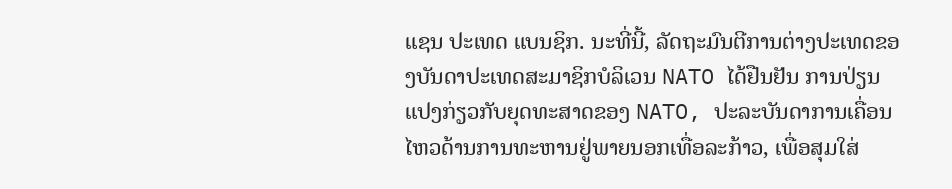ແຊນ ປະເທດ ແບນຊິກ. ນະທີ່ນີ້, ລັດຖະມົນຕີການຕ່າງປະເທດຂອງບັນດາປະເທດສະມາຊິກບໍລິເວນ NATO ໄດ້ຢືນຢັນ ການປ່ຽນແປງກ່ຽວກັບຍຸດທະສາດຂອງ NATO, ປະລະບັນດາການເຄື່ອນໄຫວດ້ານການທະຫານຢູ່ພາຍນອກເທື່ອລະກ້າວ, ເພື່ອສຸມໃສ່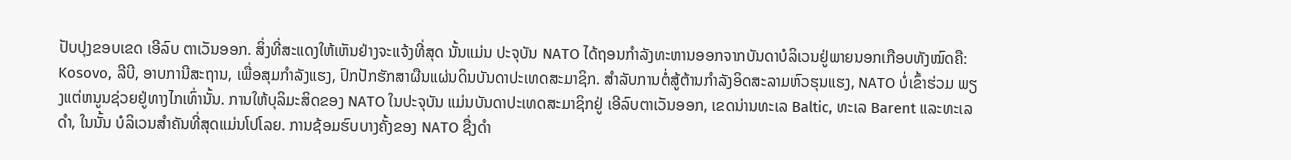ປັບປຸງຂອບເຂດ ເອີລົບ ຕາເວັນອອກ. ສິ່ງທີ່ສະແດງໃຫ້ເຫັນຢ່າງຈະແຈ້ງທີ່ສຸດ ນັ້ນແມ່ນ ປະຈຸບັນ NATO ໄດ້ຖອນກຳລັງທະຫານອອກຈາກບັນດາບໍລິເວນຢູ່ພາຍນອກເກືອບທັງໝົດຄື: Kosovo, ລີບີ, ອາບການີສະຖານ, ເພື່ອສຸມກຳລັງແຮງ, ປົກປັກຮັກສາຜືນແຜ່ນດິນບັນດາປະເທດສະມາຊິກ. ສຳລັບການຕໍ່ສູ້ຕ້ານກຳລັງອິດສະລາມຫົວຮຸນແຮງ, NATO ບໍ່ເຂົ້າຮ່ວມ ພຽງແຕ່ຫນູນຊ່ວຍຢູ່ທາງໄກເທົ່ານັ້ນ. ການໃຫ້ບຸລິມະສິດຂອງ NATO ໃນປະຈຸບັນ ແມ່ນບັນດາປະເທດສະມາຊິກຢູ່ ເອີລົບຕາເວັນອອກ, ເຂດນ່ານທະເລ Baltic, ທະເລ Barent ແລະທະເລດຳ, ໃນນັ້ນ ບໍລິເວນສຳຄັນທີ່ສຸດແມ່ນໂປໂລຍ. ການຊ້ອມຮົບບາງຄັ້ງຂອງ NATO ຊື່ງດຳ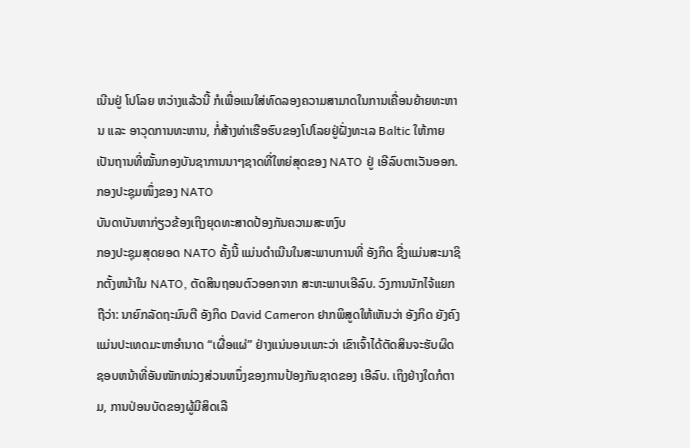ເນີນຢູ່ ໂປໂລຍ ຫວ່າງແລ້ວນີ້ ກໍເພື່ອແນໃສ່ທົດລອງຄວາມສາມາດໃນການເຄື່ອນຍ້າຍທະຫານ ແລະ ອາວຸດການທະຫານ, ກໍ່ສ້າງທ່າເຮືອຮົບຂອງໂປໂລຍຢູ່ຝັ່ງທະເລ Baltic ໃຫ້ກາຍເປັນຖານທີ່ໝັ້ນກອງບັນຊາການນາໆຊາດທີ່ໃຫຍ່ສຸດຂອງ NATO ຢູ່ ເອີລົບຕາເວັນອອກ.
ກອງປະຊຸມໜຶ່ງຂອງ NATO
ບັນດາບັນຫາກ່ຽວຂ້ອງເຖິງຍຸດທະສາດປ້ອງກັນຄວາມສະຫງົບ
ກອງປະຊຸມສຸດຍອດ NATO ຄັ້ງນີ້ ແມ່ນດຳເນີນໃນສະພາບການທີ່ ອັງກິດ ຊື່ງແມ່ນສະມາຊິກຕັ້ງຫນ້າໃນ NATO, ຕັດສິນຖອນຕົວອອກຈາກ ສະຫະພາບເອີລົບ. ວົງການນັກໄຈ້ແຍກຖືວ່າ: ນາຍົກລັດຖະມົນຕີ ອັງກິດ David Cameron ຢາກພິສູດໃຫ້ເຫັນວ່າ ອັງກິດ ຍັງຄົງແມ່ນປະເທດມະຫາອຳນາດ “ເຜື່ອແຜ່” ຢ່າງແນ່ນອນເພາະວ່າ ເຂົາເຈົ້າໄດ້ຕັດສິນຈະຮັບຜິດຊອບຫນ້າທີ່ອັນໜັກໜ່ວງສ່ວນຫນຶ່ງຂອງການປ້ອງກັນຊາດຂອງ ເອີລົບ. ເຖິງຢ່າງໃດກໍຕາມ, ການປ່ອນບັດຂອງຜູ້ມີສິດເລື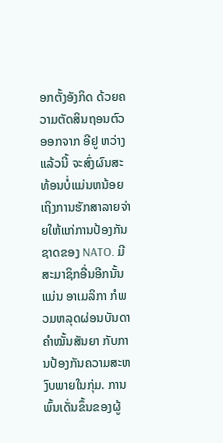ອກຕັ້ງອັງກິດ ດ້ວຍຄວາມຕັດສິນຖອນຕົວອອກຈາກ ອີຢູ ຫວ່າງແລ້ວນີ້ ຈະສົ່ງຜົນສະທ້ອນບໍ່ແມ່ນຫນ້ອຍເຖິງການຮັກສາລາຍຈ່າຍໃຫ້ແກ່ການປ້ອງກັນຊາດຂອງ NATO. ມີສະມາຊິກອື່ນອີກນັ້ນແມ່ນ ອາເມລິກາ ກໍພວມຫລຸດຜ່ອນບັນດາຄຳໝັ້ນສັນຍາ ກັບການປ້ອງກັນຄວາມສະຫງົບພາຍໃນກຸ່ມ. ການພົ້ນເດັ່ນຂຶ້ນຂອງຜູ້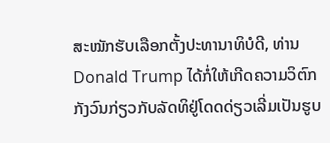ສະໝັກຮັບເລືອກຕັ້ງປະທານາທິບໍດີ, ທ່ານ Donald Trump ໄດ້ກໍ່ໃຫ້ເກີດຄວາມວິຕົກກັງວົນກ່ຽວກັບລັດທິຢູ່ໂດດດ່ຽວເລີ່ມເປັນຮູບ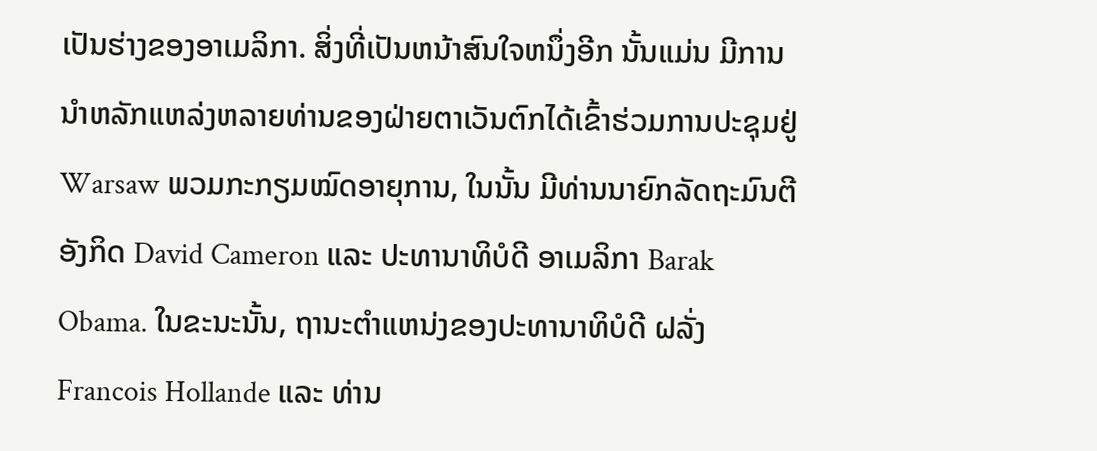ເປັນຮ່າງຂອງອາເມລິກາ. ສິ່ງທີ່ເປັນຫນ້າສົນໃຈຫນຶ່ງອີກ ນັ້ນແມ່ນ ມີການນຳຫລັກແຫລ່ງຫລາຍທ່ານຂອງຝ່າຍຕາເວັນຕົກໄດ້ເຂົ້າຮ່ວມການປະຊຸມຢູ່ Warsaw ພວມກະກຽມໝົດອາຍຸການ, ໃນນັ້ນ ມີທ່ານນາຍົກລັດຖະມົນຕີ ອັງກິດ David Cameron ແລະ ປະທານາທິບໍດີ ອາເມລິກາ Barak Obama. ໃນຂະນະນັ້ນ, ຖານະຕຳແຫນ່ງຂອງປະທານາທິບໍດີ ຝລັ່ງ Francois Hollande ແລະ ທ່ານ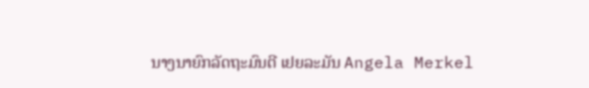ນາງນາຍົກລັດຖະມົນຕີ ເຢຍລະມັນ Angela Merkel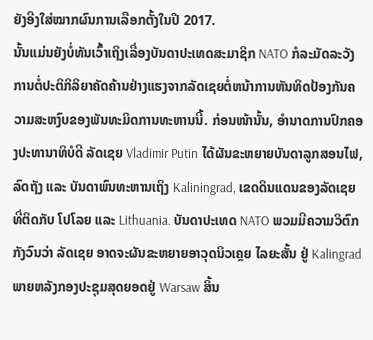ຍັງອີງໃສ່ໝາກຜົນການເລືອກຕັ້ງໃນປີ 2017.
ນັ້ນແມ່ນຍັງບໍ່ທັນເວົ້າເຖິງເລື່ອງບັນດາປະເທດສະມາຊິກ NATO ກໍລະມັດລະວັງການຕໍ່ປະຕິກິລິຍາຄັດຄ້ານຢ່າງແຮງຈາກລັດເຊຍຕໍ່ຫນ້າການຫັນທິດປ້ອງກັນຄວາມສະຫງົບຂອງພັນທະມິດການທະຫານນີ້. ກ່ອນໜ້ານັ້ນ, ອຳນາດການປົກຄອງປະທານາທິບໍດີ ລັດເຊຍ Vladimir Putin ໄດ້ຜັນຂະຫຍາຍບັນດາລູກສອນໄຟ, ລົດຖັງ ແລະ ບັນດາພົນທະຫານເຖິງ Kaliningrad, ເຂດດິນແດນຂອງລັດເຊຍ ທີ່ຕິດກັບ ໂປໂລຍ ແລະ Lithuania. ບັນດາປະເທດ NATO ພວມມີຄວາມວິຕົກກັງວົນວ່າ ລັດເຊຍ ອາດຈະຜັນຂະຫຍາຍອາວຸດນິວເຄຼຍ ໄລຍະສັ້ນ ຢູ່ Kalingrad ພາຍຫລັງກອງປະຊຸມສຸດຍອດຢູ່ Warsaw ສິ້ນ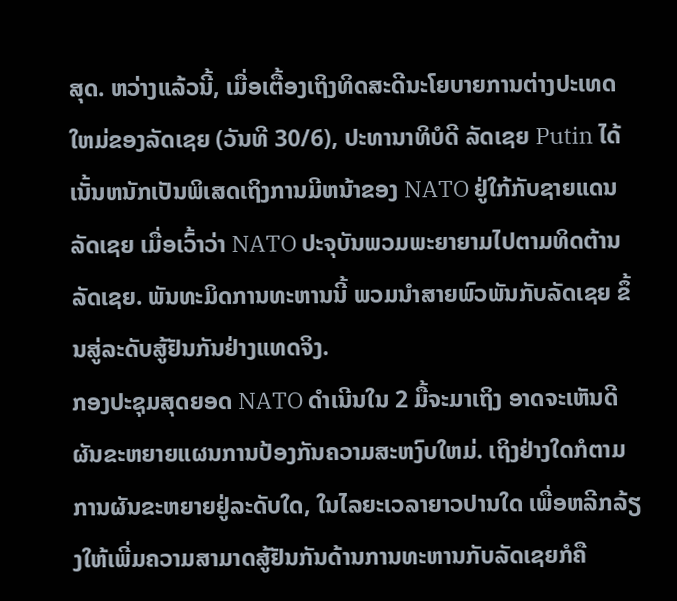ສຸດ. ຫວ່າງແລ້ວນີ້, ເມື່ອເຕື້ອງເຖິງທິດສະດີນະໂຍບາຍການຕ່າງປະເທດໃຫມ່ຂອງລັດເຊຍ (ວັນທີ 30/6), ປະທານາທິບໍດີ ລັດເຊຍ Putin ໄດ້ເນັ້ນຫນັກເປັນພິເສດເຖິງການມີຫນ້າຂອງ NATO ຢູ່ໃກ້ກັບຊາຍແດນ ລັດເຊຍ ເມື່ອເວົ້າວ່າ NATO ປະຈຸບັນພວມພະຍາຍາມໄປຕາມທິດຕ້ານລັດເຊຍ. ພັນທະມິດການທະຫານນີ້ ພວມນຳສາຍພົວພັນກັບລັດເຊຍ ຂຶ້ນສູ່ລະດັບສູ້ຢັນກັນຢ່າງແທດຈິງ.
ກອງປະຊຸມສຸດຍອດ NATO ດຳເນີນໃນ 2 ມື້ຈະມາເຖິງ ອາດຈະເຫັນດີຜັນຂະຫຍາຍແຜນການປ້ອງກັນຄວາມສະຫງົບໃຫມ່. ເຖິງຢ່າງໃດກໍຕາມ ການຜັນຂະຫຍາຍຢູ່ລະດັບໃດ, ໃນໄລຍະເວລາຍາວປານໃດ ເພື່ອຫລີກລ້ຽງໃຫ້ເພີ່ມຄວາມສາມາດສູ້ຢັນກັນດ້ານການທະຫານກັບລັດເຊຍກໍຄື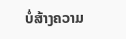ບໍ່ສ້າງຄວາມ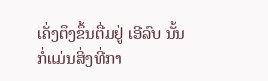ເຄັ່ງຕຶງຂຶ້ນຕື່ມຢູ່ ເອີລົບ ນັ້ນກໍ່ແມ່ນສິ່ງທີ່ກາ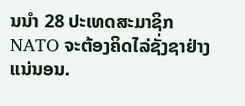ນນຳ 28 ປະເທດສະມາຊິກ NATO ຈະຕ້ອງຄິດໄລ່ຊັ່ງຊາຢ່າງແນ່ນອນ.